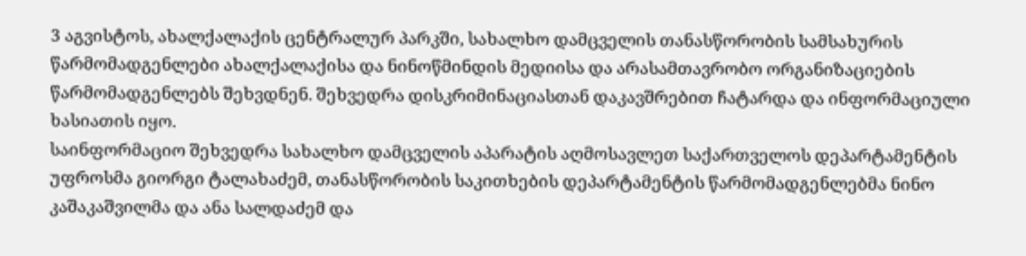3 აგვისტოს, ახალქალაქის ცენტრალურ პარკში, სახალხო დამცველის თანასწორობის სამსახურის წარმომადგენლები ახალქალაქისა და ნინოწმინდის მედიისა და არასამთავრობო ორგანიზაციების წარმომადგენლებს შეხვდნენ. შეხვედრა დისკრიმინაციასთან დაკავშრებით ჩატარდა და ინფორმაციული ხასიათის იყო.
საინფორმაციო შეხვედრა სახალხო დამცველის აპარატის აღმოსავლეთ საქართველოს დეპარტამენტის უფროსმა გიორგი ტალახაძემ, თანასწორობის საკითხების დეპარტამენტის წარმომადგენლებმა ნინო კაშაკაშვილმა და ანა სალდაძემ და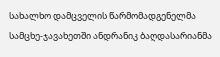სახალხო დამცველის წარმომადგენელმა სამცხე-ჯავახეთში ანდრანიკ ბაღდასარიანმა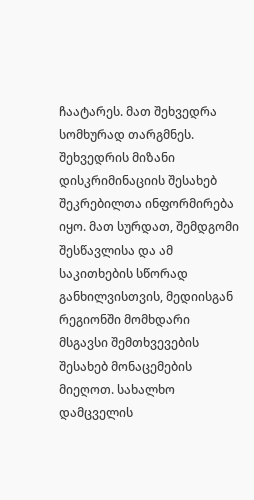ჩაატარეს. მათ შეხვედრა სომხურად თარგმნეს.
შეხვედრის მიზანი დისკრიმინაციის შესახებ შეკრებილთა ინფორმირება იყო. მათ სურდათ, შემდგომი შესწავლისა და ამ საკითხების სწორად განხილვისთვის, მედიისგან რეგიონში მომხდარი მსგავსი შემთხვევების შესახებ მონაცემების მიეღოთ. სახალხო დამცველის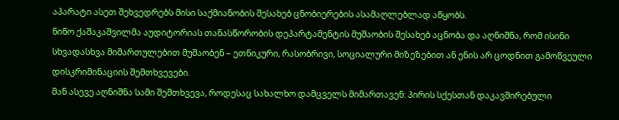აპარატი ასეთ შეხვედრებს მისი საქმიანობის შესახებ ცნობიერების ასამაღლებლად აწყობს.
ნინო ქაშაკაშვილმა აუდიტორიას თანასწორობის დეპარტამენტის მუშაობის შესახებ აცნობა და აღნიშნა, რომ ისინი სხვადასხვა მიმართულებით მუშაობენ – ეთნიკური, რასობრივი, სოციალური მიზეზებით ან ენის არ ცოდნით გამოწვეული დისკრიმინაციის შემთხვევები.
მან ასევე აღნიშნა სამი შემთხვევა, როდესაც სახალხო დამცველს მიმართავენ: პირის სქესთან დაკავშირებული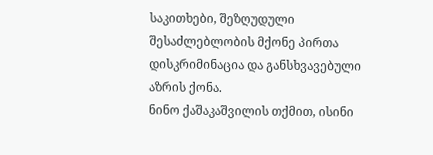საკითხები, შეზღუდული შესაძლებლობის მქონე პირთა დისკრიმინაცია და განსხვავებული აზრის ქონა.
ნინო ქაშაკაშვილის თქმით, ისინი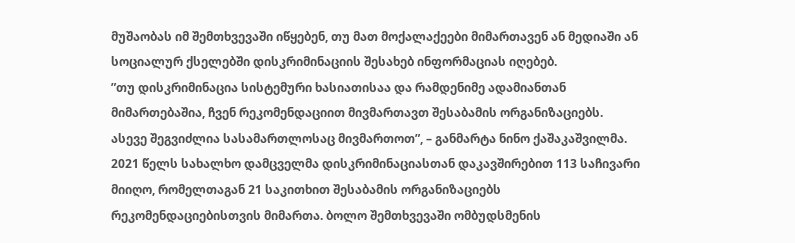მუშაობას იმ შემთხვევაში იწყებენ, თუ მათ მოქალაქეები მიმართავენ ან მედიაში ან სოციალურ ქსელებში დისკრიმინაციის შესახებ ინფორმაციას იღებებ.
”თუ დისკრიმინაცია სისტემური ხასიათისაა და რამდენიმე ადამიანთან მიმართებაშია, ჩვენ რეკომენდაციით მივმართავთ შესაბამის ორგანიზაციებს. ასევე შეგვიძლია სასამართლოსაც მივმართოთ”, – განმარტა ნინო ქაშაკაშვილმა.
2021 წელს სახალხო დამცველმა დისკრიმინაციასთან დაკავშირებით 113 საჩივარი მიიღო, რომელთაგან 21 საკითხით შესაბამის ორგანიზაციებს რეკომენდაციებისთვის მიმართა. ბოლო შემთხვევაში ომბუდსმენის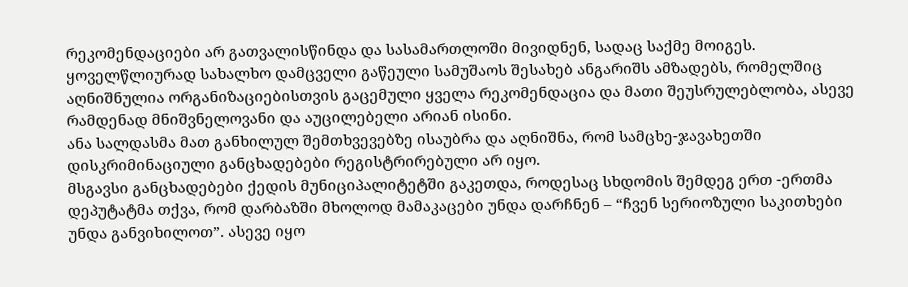რეკომენდაციები არ გათვალისწინდა და სასამართლოში მივიდნენ, სადაც საქმე მოიგეს. ყოველწლიურად სახალხო დამცველი გაწეული სამუშაოს შესახებ ანგარიშს ამზადებს, რომელშიც აღნიშნულია ორგანიზაციებისთვის გაცემული ყველა რეკომენდაცია და მათი შეუსრულებლობა, ასევე რამდენად მნიშვნელოვანი და აუცილებელი არიან ისინი.
ანა სალდასმა მათ განხილულ შემთხვევებზე ისაუბრა და აღნიშნა, რომ სამცხე-ჯავახეთში დისკრიმინაციული განცხადებები რეგისტრირებული არ იყო.
მსგავსი განცხადებები ქედის მუნიციპალიტეტში გაკეთდა, როდესაც სხდომის შემდეგ ერთ -ერთმა დეპუტატმა თქვა, რომ დარბაზში მხოლოდ მამაკაცები უნდა დარჩნენ – “ჩვენ სერიოზული საკითხები უნდა განვიხილოთ”. ასევე იყო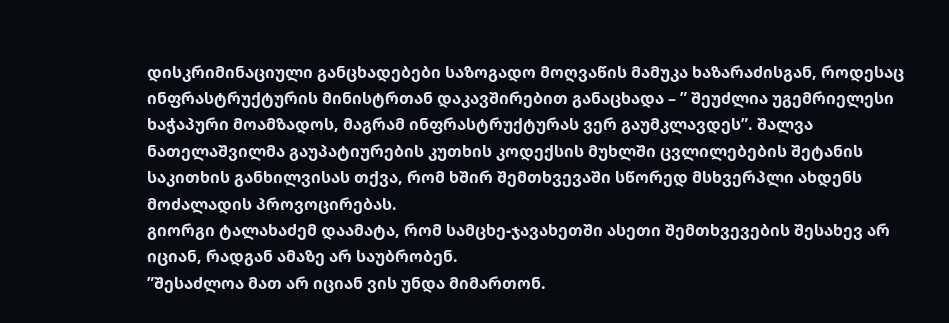დისკრიმინაციული განცხადებები საზოგადო მოღვაწის მამუკა ხაზარაძისგან, როდესაც ინფრასტრუქტურის მინისტრთან დაკავშირებით განაცხადა – ” შეუძლია უგემრიელესი ხაჭაპური მოამზადოს, მაგრამ ინფრასტრუქტურას ვერ გაუმკლავდეს”. შალვა ნათელაშვილმა გაუპატიურების კუთხის კოდექსის მუხლში ცვლილებების შეტანის საკითხის განხილვისას თქვა, რომ ხშირ შემთხვევაში სწორედ მსხვერპლი ახდენს მოძალადის პროვოცირებას.
გიორგი ტალახაძემ დაამატა, რომ სამცხე-ჯავახეთში ასეთი შემთხვევების შესახევ არ იციან, რადგან ამაზე არ საუბრობენ.
”შესაძლოა მათ არ იციან ვის უნდა მიმართონ.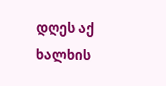დღეს აქ ხალხის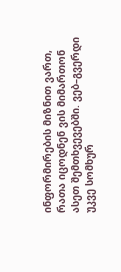ინფორმირების მიზნით ვართ, რათა იცოდნენ ვის მიმართონ ასეთ შემთხვევებში. ვებ–გვერდი უკვე სომხურ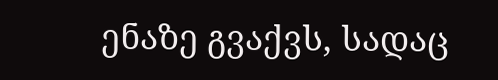ენაზე გვაქვს, სადაც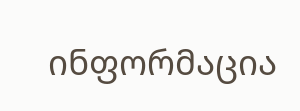ინფორმაცია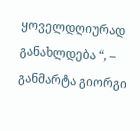ყოველდღიურად განახლდება “, – განმარტა გიორგი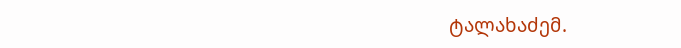ტალახაძემ.